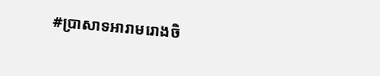#ប្រាសាទអារាមរោងចិ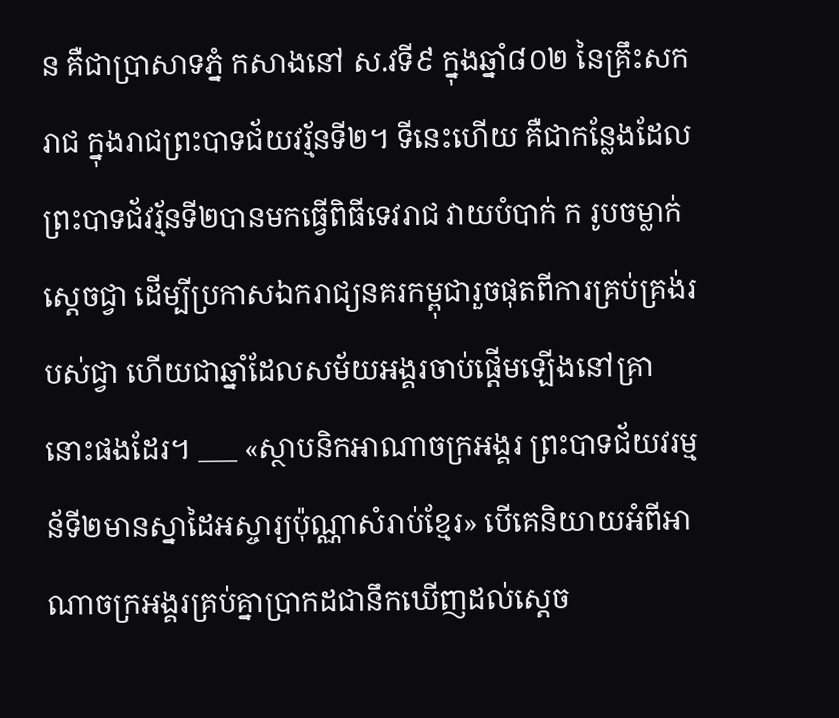ន គឺជាប្រាសាទភ្នំ កសាងនៅ ស.វទី៩ ក្នុងឆ្នាំ៨០២ នៃគ្រឹះសករាជ ក្នុងរាជព្រះបាទជ័យវរ័្មនទី២។ ទីនេះហើយ គឺជាកន្លែងដែលព្រះបាទជ័វរ័្មនទី២បានមកធ្វើពិធីទេវរាជ វាយបំបាក់ ក រូបចម្លាក់ស្ដេចជ្វា ដើម្បីប្រកាសឯករាជ្យនគរកម្ពុជារួចផុតពីការគ្រប់គ្រង់របស់ជ្វា ហើយជាឆ្នាំដែលសម័យអង្គរចាប់ផ្ដើមឡើងនៅគ្រានោះផងដែរ។ ___ «ស្ថាបនិកអាណាចក្រអង្គរ ព្រះបាទជ័យវរម្មន័ទី២មានស្នាដៃអស្ចារ្យប៉ុណ្ណាសំរាប់ខ្មែរ» បើគេនិយាយអំពីអាណាចក្រអង្គរគ្រប់គ្នាប្រាកដជានឹកឃើញដល់ស្ដេច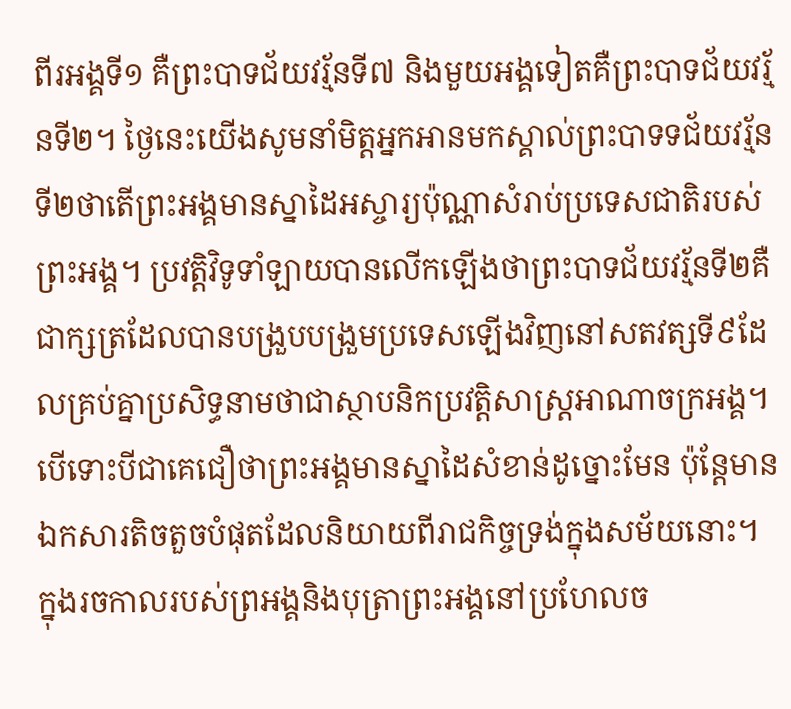ពីរអង្គទី១ គឺព្រះបាទជ័យវរ្ម័នទី៧ និងមួយអង្គទៀតគឺព្រះបាទជ័យវរ័្មនទី២។ ថ្ងៃនេះយើងសូមនាំមិត្តអ្នកអានមកស្គាល់ព្រះបាទទជ័យវរ្ម័នទី២ថាតើព្រះអង្គមានស្នាដៃអស្ចារ្យប៉ុណ្ណាសំរាប់ប្រទេសជាតិរបស់ព្រះអង្គ។ ប្រវត្តិវិទូទាំឡាយបានលើកឡើងថាព្រះបាទជ័យវរ្ម័នទី២គឺជាក្សត្រដែលបានបង្រួបបង្រួមប្រទេសឡើងវិញនៅសតវត្សទី៩ដែលគ្រប់គ្នាប្រសិទ្ធនាមថាជាស្ថាបនិកប្រវត្តិសាស្រ្តអាណាចក្រអង្គ។ បើទោះបីជាគេជឿថាព្រះអង្គមានស្នាដៃសំខាន់ដូច្នោះមែន ប៉ុន្តែមានឯកសារតិចតួចបំផុតដែលនិយាយពីរាជកិច្ចទ្រង់ក្នុងសម័យនោះ។ ក្នុងរចកាលរបស់ព្រអង្គនិងបុត្រាព្រះអង្គនៅប្រហែលច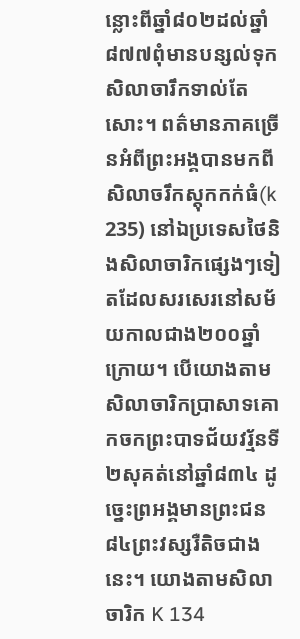ន្លោះពីឆ្នាំ៨០២ដល់ឆ្នាំ៨៧៧ពុំមានបន្សល់ទុកសិលាចារឹកទាល់តែសោះ។ ពត៌មានភាគច្រើនអំពីព្រះអង្គបានមកពីសិលាចរឹកស្តុកកក់ធំ(k 235) នៅឯប្រទេសថៃនិងសិលាចារិកផ្សេងៗទៀតដែលសរសេរនៅសម័យកាលជាង២០០ឆ្នាំក្រោយ។ បើយោងតាមសិលាចារិកប្រាសាទគោកចកព្រះបាទជ័យវរ្ម័នទី២សុគត់នៅឆ្នាំ៨៣៤ ដូច្នេះព្រអង្គមានព្រះជន៨៤ព្រះវស្សរឺតិចជាងនេះ។ យោងតាមសិលាចារិក K 134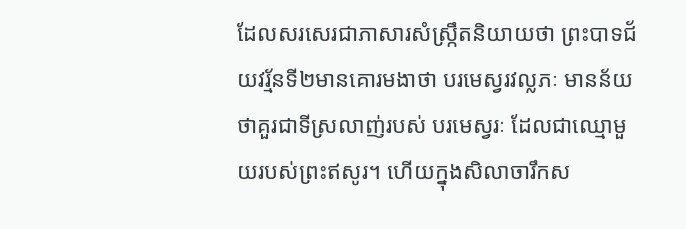ដែលសរសេរជាភាសារសំស្រ្កឹតនិយាយថា ព្រះបាទជ័យវរ្ម័នទី២មានគោរមងាថា បរមេស្វរវល្លភៈ មានន័យថាគួរជាទីស្រលាញ់របស់ បរមេស្វរៈ ដែលជាឈ្មោមួយរបស់ព្រះឥសូរ។ ហើយក្នុងសិលាចារឹកស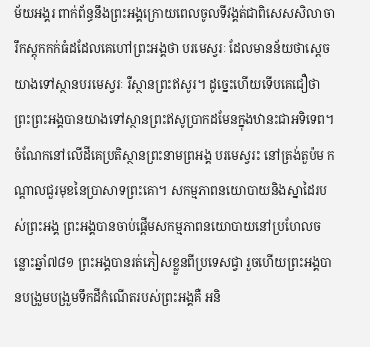ម័យអង្គរ ពាក់ព័ន្ធនឹងព្រះអង្គក្រោយពេលចូលទីវង្គត់ជាពិសេសសិលាចារឹកស្តុកកក់ធំដដែលគេហៅព្រះអង្គថា បរមេស្វរៈ ដែលមានន័យថាស្ដេចយាងទៅស្ថានបរមេស្វរៈ រឺស្ថានព្រះឥសូរ។ ដូច្នេះហើយទើបគេជឿថាព្រះព្រះអង្គបានយាងទៅស្ថានព្រះឥសូប្រាកដមែនក្នុងឋានះជាអទិទេព។ ចំណែកនៅលើដីគេប្រតិស្ថានព្រះនាមព្រអង្គ បរមេស្វរះ នៅត្រង់តួប៉ម កណ្ដាលជួរមុខនៃប្រាសាទព្រះគោ។ សកម្មភាពនយោបាយនិងស្នាដៃរបស់ព្រះអង្គ ព្រះអង្គបានចាប់ផ្តើមសកម្មភាពនយោបាយនៅប្រហែលចន្លោះឆ្នាំ៧៨១ ព្រះអង្គបានរត់ភៀសខ្លួនពីប្រទេសជ្វា រួចហើយព្រះអង្គបានបង្រួមបង្រួមទឹកដីកំណើតរបស់ព្រះអង្គគឺ អនិ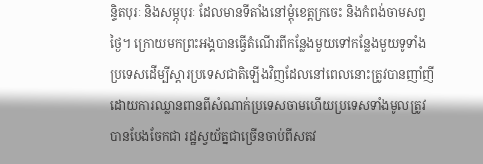ន្ទិតបុរៈ និងសម្ភុបុរៈ ដែលមានទីតាំងនៅម្ដុំខេត្តក្រចេះ និងកំពង់ចាមសព្វថ្ងៃ។ ក្រោយមកព្រះអង្គបានធ្វើតំណើរពីកន្លែងមួយទៅកន្លែងមួយទូទាំងប្រទេសដើម្បីស្ដារប្រទេសជាតិឡើងវិញដែលនៅពេលនោះត្រូវបានញាំញីដោយការឈ្លានពានពីសំណាក់ប្រទេសចាមហើយប្រទេសទាំងមូលត្រូវបានបែងចែកជា រដ្ឋស្វយ័ត្នជាច្រើនចាប់ពីសតវ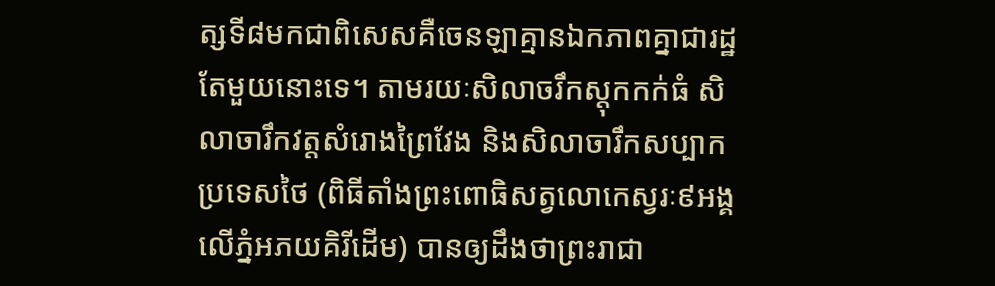ត្សទី៨មកជាពិសេសគឺចេនឡាគ្មានឯកភាពគ្នាជារដ្ឋតែមួយនោះទេ។ តាមរយៈសិលាចរឹកស្តុកកក់ធំ សិលាចារឹកវត្តសំរោងព្រៃវែង និងសិលាចារឹកសប្បាកប្រទេសថៃ (ពិធីតាំងព្រះពោធិសត្វលោកេស្វរៈ៩អង្គលើភ្នំអភយគិរីដើម) បានឲ្យដឹងថាព្រះរាជា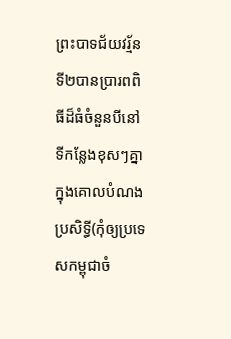ព្រះបាទជ័យវរ្ម័នទី២បានប្រារពពិធីដ៏ធំចំនួនបីនៅទីកន្លែងខុសៗគ្នាក្នុងគោលបំណងប្រសិទ្ធី(កុំឲ្យប្រទេសកម្ពុជាចំ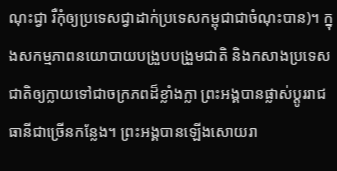ណុះជ្វា រឺកុំឲ្យប្រទេសជ្វាដាក់ប្រទេសកម្ពុជាជាចំណុះបាន)។ ក្នុងសកម្មភាពនយោបាយបង្រួបបង្រួមជាតិ និងកសាងប្រទេសជាតិឲ្យក្លាយទៅជាចក្រភពដ៏ខ្លាំងក្លា ព្រះអង្គបានផ្លាស់ប្ដូររាជធានីជាច្រើនកន្លែង។ ព្រះអង្គបានឡើងសោយរា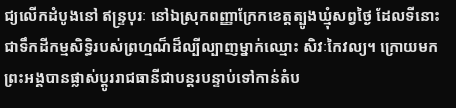ជ្យលើកដំបូងនៅ ឥន្រ្ទបុរៈ នៅឯស្រុកពញ្ញាក្រែកខេត្តត្បូងឃ្មុំសព្វថ្ងៃ ដែលទីនោះជាទឹកដីកម្មសិទ្ធិរបស់ព្រហ្មណ៏ដ៏ល្បីល្បាញម្នាក់ឈ្មោះ សិវៈកៃវល្យ។ ក្រោយមកព្រះអង្គបានផ្លាស់ប្ដូររាជធានីជាបន្តរបន្ទាប់ទៅកាន់តំប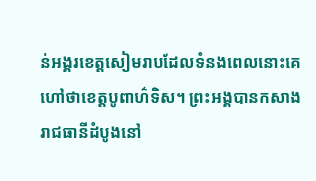ន់អង្គរខេត្តសៀមរាបដែលទំនងពេលនោះគេហៅថាខេត្តបូពាហ៌ទិស។ ព្រះអង្គបានកសាងរាជធានីដំបូងនៅ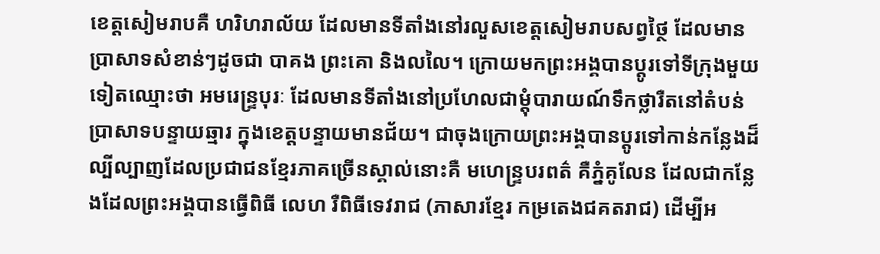ខេត្តសៀមរាបគឺ ហរិហរាល័យ ដែលមានទីតាំងនៅរលួសខេត្តសៀមរាបសព្វថ្ថៃ ដែលមានប្រាសាទសំខាន់ៗដូចជា បាគង ព្រះគោ និងលលៃ។ ក្រោយមកព្រះអង្គបានប្ដូរទៅទីក្រុងមួយទៀតឈ្មោះថា អមរេន្ទ្របុរៈ ដែលមានទីតាំងនៅប្រហែលជាម្ដុំបារាយណ៍ទឹកថ្លារឺតនៅតំបន់ប្រាសាទបន្ទាយឆ្មារ ក្នុងខេត្តបន្ទាយមានជ័យ។ ជាចុងក្រោយព្រះអង្គបានប្ដូរទៅកាន់កន្លែងដ៏ល្បីល្បាញដែលប្រជាជនខ្មែរភាគច្រើនស្គាល់នោះគឺ មហេន្ទ្របរពត៌ គឺភ្នំគូលែន ដែលជាកន្លែងដែលព្រះអង្គបានធ្វើពិធី លេហ រឺពិធីទេវរាជ (ភាសារខ្មែរ កម្រតេងជគតរាជ) ដើម្បីអ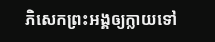ភិសេកព្រះអង្គឲ្យក្លាយទៅ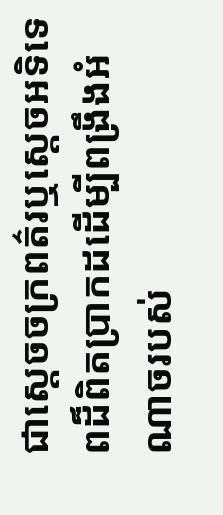ជាស្ដេចចក្រពត៌រឬស្ដេចអទិទេពដ៏ពិតប្រាកដដើម្បីពង្រឹងអំណាចរបស់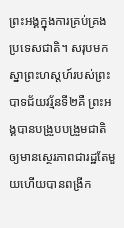ព្រះអង្គក្នុងការគ្រប់គ្រងប្រទេសជាតិ។ សរុបមកស្នាព្រះហស្ដហ៍របស់ព្រះបាទជ័យវរ្ម័នទី២គឺ ព្រះអង្គបានបង្រួបបង្រួមជាតិឲ្យមានស្ថេរភាពជារដ្ឋតែមួយហើយបានពង្រីក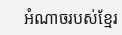អំណាចរបស់ខ្មែរ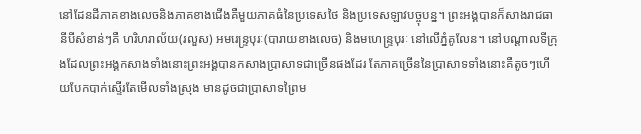នៅដែនដីភាគខាងលេចនិងភាគខាងជើងគឺមួយភាគធំនៃប្រទេសថៃ និងប្រទេសឡាវបច្ចុបន្ន។ ព្រះអង្គបានក៏សាងរាជធានីបីសំខាន់ៗគឺ ហរិហរាល័យ(រលួស) អមរេន្ទ្របុរៈ(បារាយខាងលេច) និងមហេន្ទ្របុរៈ នៅលើភ្នំគូលែន។ នៅបណ្ដាលទីក្រុងដែលព្រះអង្គកសាងទាំងនោះព្រះអង្គបានកសាងប្រាសាទជាច្រើនផងដែរ តែភាគច្រើននៃប្រាសាទទាំងនោះគឺតូចៗហើយបែកបាក់ស្ទើរតែមើលទាំងស្រុង មានដូចជាប្រាសាទព្រៃម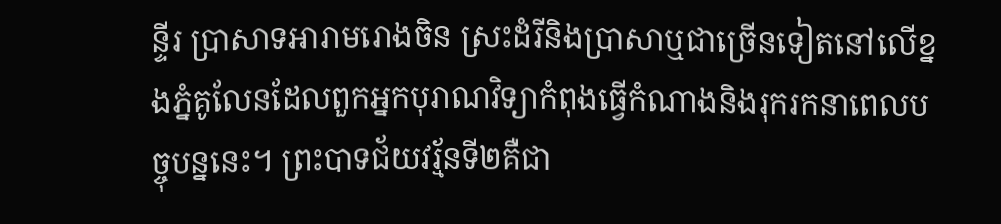ន្ទីរ ប្រាសាទអារាមរោងចិន ស្រះដំរីនិងប្រាសាឬជាច្រើនទៀតនៅលើខ្នងភ្នំគូលែនដែលពួកអ្នកបុរាណវិទ្យាកំពុងធ្វើកំណាងនិងរុករកនាពេលបច្ចុបន្ននេះ។ ព្រះបាទជ័យវរ្ម័នទី២គឺជា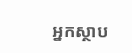អ្នកស្ថាប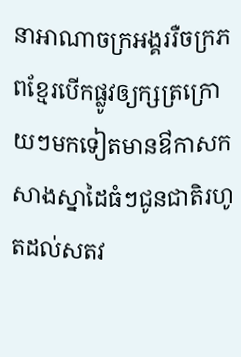នាអាណាចក្រអង្គររឺចក្រភពខ្មែរបើកផ្លូវឲ្យក្សត្រក្រោយៗមកទៀតមានឳកាសកសាងស្នាដៃធំៗជូនជាតិរហូតដល់សតវ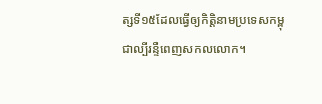ត្សទី១៥ដែលធ្វើឲ្យកិត្តិនាមប្រទេសកម្ពុជាល្បីរន្ទឺពេញសកលលោក។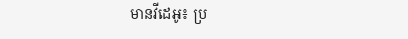មានវីដេអូ៖ ប្រ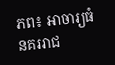ភព៖ អាចារ្យធំ នគររាជ